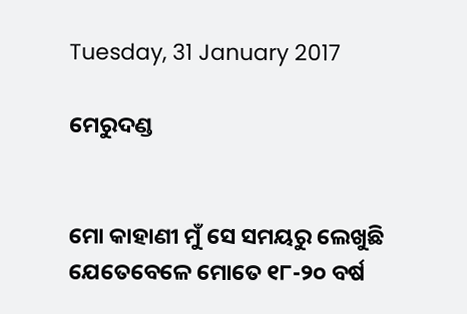Tuesday, 31 January 2017

ମେରୁଦଣ୍ଡ


ମୋ କାହାଣୀ ମୁଁ ସେ ସମୟରୁ ଲେଖୁଛି ଯେତେବେଳେ ମୋତେ ୧୮-୨୦ ବର୍ଷ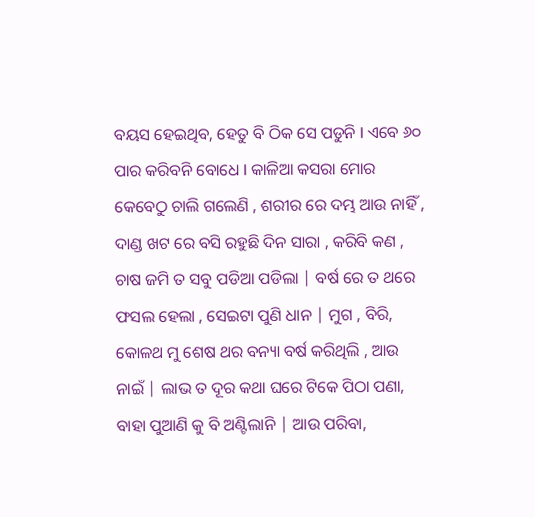ବୟସ ହେଇଥିବ, ହେତୁ ବି ଠିକ ସେ ପଡୁନି l ଏବେ ୬୦ ପାର କରିବନି ବୋଧେ l କାଳିଆ କସରା ମୋର କେବେଠୁ ଚାଲି ଗଲେଣି , ଶରୀର ରେ ଦମ୍ଭ ଆଉ ନାହିଁ , ଦାଣ୍ଡ ଖଟ ରେ ବସି ରହୁଛି ଦିନ ସାରା , କରିବି କଣ , ଚାଷ ଜମି ତ ସବୁ ପଡିଆ ପଡିଲା | ବର୍ଷ ରେ ତ ଥରେ ଫସଲ ହେଲା , ସେଇଟା ପୁଣି ଧାନ | ମୁଗ , ବିରି, କୋଳଥ ମୁ ଶେଷ ଥର ବନ୍ୟା ବର୍ଷ କରିଥିଲି , ଆଉ ନାଇଁ | ଲାଭ ତ ଦୂର କଥା ଘରେ ଟିକେ ପିଠା ପଣା, ବାହା ପୁଆଣି କୁ ବି ଅଣ୍ଟିଲାନି | ଆଉ ପରିବା,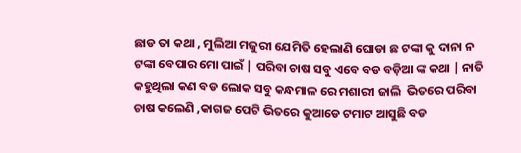ଛାଡ ତା କଥା , ମୁଲିଆ ମଜୁରୀ ଯେମିତି ହେଲାଣି ଘୋଡା ଛ ଟଙ୍କା କୁ ଦାନା ନ ଟଙ୍କା ବେପାର ମୋ ପାଇଁ | ପରିବା ଚାଷ ସବୁ ଏବେ ବଡ ବଡ଼ିଆ ଙ୍କ କଥା | ନାତି କହୁଥିଲା କଣ ବଡ ଲୋକ ସବୁ କନ୍ଧମାଳ ରେ ମଶାରୀ ଜାଲି  ଭିତରେ ପରିବା ଚାଷ କଲେଣି ,କାଗଜ ପେଟି ଭିତରେ କୁଆଡେ ଟମାଟ ଆସୁଛି ବଡ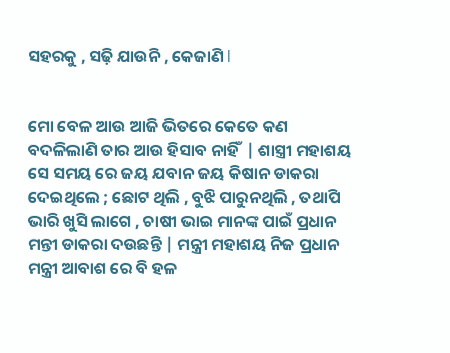ସହରକୁ , ସଢ଼ି ଯାଉନି , କେଜାଣି l


ମୋ ବେଳ ଆଉ ଆଜି ଭିତରେ କେତେ କଣ ବଦଳିଲାଣି ତାର ଆଉ ହିସାବ ନାହିଁ  | ଶାସ୍ତ୍ରୀ ମହାଶୟ ସେ ସମୟ ରେ ଜୟ ଯବାନ ଜୟ କିଷାନ ଡାକରା ଦେଇଥିଲେ ; ଛୋଟ ଥିଲି , ବୁଝି ପାରୁନଥିଲି , ତଥାପି ଭାରି ଖୁସି ଲାଗେ , ଚାଷୀ ଭାଇ ମାନଙ୍କ ପାଇଁ ପ୍ରଧାନ ମନ୍ତୀ ଡାକରା ଦଉଛନ୍ତି | ମନ୍ତ୍ରୀ ମହାଶୟ ନିଜ ପ୍ରଧାନ ମନ୍ତ୍ରୀ ଆବାଶ ରେ ବି ହଳ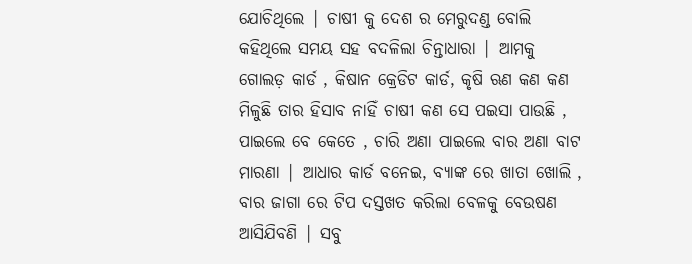ଯୋଚିଥିଲେ | ଚାଷୀ କୁ ଦେଶ ର ମେରୁଦଣ୍ଡ ବୋଲି କହିଥିଲେ ସମୟ ସହ ବଦଳିଲା ଚିନ୍ତାଧାରା | ଆମକୁ ଗୋଲଡ଼ କାର୍ଡ , କିଷାନ କ୍ରେଡିଟ କାର୍ଡ, କୃଷି ଋଣ କଣ କଣ ମିଳୁଛି ତାର ହିସାବ ନାହିଁ ଚାଷୀ କଣ ସେ ପଇସା ପାଉଛି , ପାଇଲେ ବେ କେତେ , ଚାରି ଅଣା ପାଇଲେ ବାର ଅଣା ବାଟ ମାରଣା | ଆଧାର କାର୍ଡ ବନେଇ, ବ୍ୟାଙ୍କ ରେ ଖାତା ଖୋଲି , ବାର ଜାଗା ରେ ଟିପ ଦସ୍ତଖତ କରିଲା ବେଳକୁ ବେଉଷଣ ଆସିଯିବଣି | ସବୁ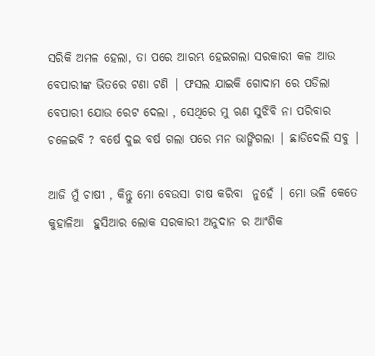ସରିକି ଅମଳ ହେଲା, ତା ପରେ ଆରମ୍ଭ ହେଇଗଲା ସରକାରୀ କଳ ଆଉ ବେପାରୀଙ୍କ ଭିତରେ ଟଣା ଟଣି | ଫସଲ ଯାଇକି ଗୋଦାମ ରେ ପଡିଲା ବେପାରୀ ଯୋଉ ରେଟ ଦେଲା , ସେଥିରେ ମୁ ଋଣ ସୁଝିବି ନା ପରିବାର ଚଳେଇବି ? ବର୍ଷେ ଦୁଇ ବର୍ଷ ଗଲା ପରେ ମନ ଭାଙ୍ଗିଗଲା | ଛାଡିଦେଲି ସବୁ |

ଆଜି ମୁଁ ଚାଷୀ , କିନ୍ତୁ ମୋ ବେଉସା ଚାଷ କରିବା  ନୁହେଁ | ମୋ ଭଳି କେତେ କୁହାଳିଆ  ହୁସିଆର ଲୋକ ସରକାରୀ ଅନୁଦାନ ର ଆଂଶିକ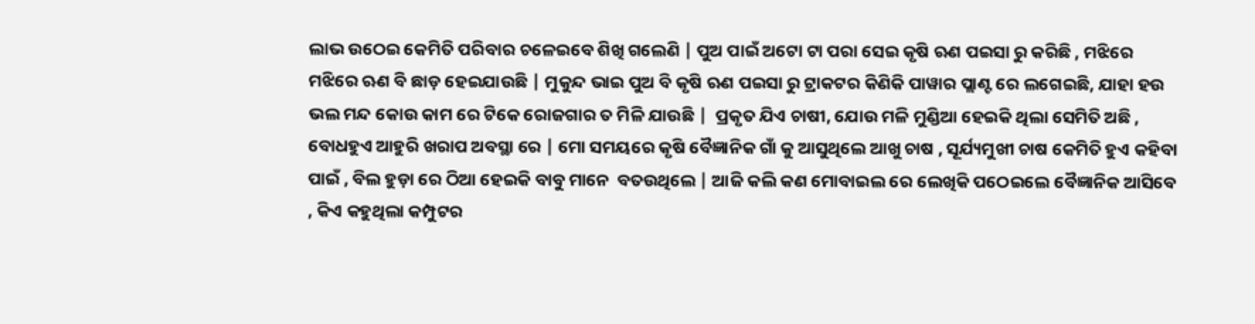ଲାଭ ଉଠେଇ କେମିତି ପରିବାର ଚଳେଇବେ ଶିଖି ଗଲେଣି | ପୁଅ ପାଇଁ ଅଟୋ ଟା ପରା ସେଇ କୃଷି ଋଣ ପଇସା ରୁ କରିଛି , ମଝିରେ ମଝିରେ ଋଣ ବି ଛାଡ଼ ହେଇଯାଉଛି | ମୁକୁନ୍ଦ ଭାଇ ପୁଅ ବି କୃଷି ଋଣ ପଇସା ରୁ ଟ୍ରାକଟର କିଣିକି ପାୱାର ପ୍ଲାଣ୍ଟ ରେ ଲଗେଇଛି, ଯାହା ହଉ ଭଲ ମନ୍ଦ କୋଉ କାମ ରେ ଟିକେ ରୋଜଗାର ତ ମିଳି ଯାଉଛି |  ପ୍ରକୃତ ଯିଏ ଚାଷୀ, ଯୋଉ ମଳି ମୁଣ୍ଡିଆ ହେଇକି ଥିଲା ସେମିତି ଅଛି , ବୋଧହୁଏ ଆହୁରି ଖରାପ ଅବସ୍ଥା ରେ | ମୋ ସମୟରେ କୃଷି ବୈଜ୍ଞାନିକ ଗାଁ କୁ ଆସୁଥିଲେ ଆଖୁ ଚାଷ , ସୂର୍ଯ୍ୟମୁଖୀ ଚାଷ କେମିତି ହୁଏ କହିବା ପାଇଁ , ବିଲ ହୁଡ଼ା ରେ ଠିଆ ହେଇକି ବାବୁ ମାନେ  ବତଉଥିଲେ | ଆଜି କଲି କଣ ମୋବାଇଲ ରେ ଲେଖିକି ପଠେଇଲେ ବୈଜ୍ଞାନିକ ଆସିବେ , କିଏ କହୁଥିଲା କମ୍ପୁଟର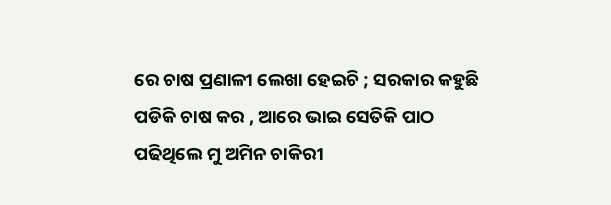ରେ ଚାଷ ପ୍ରଣାଳୀ ଲେଖା ହେଇଚି ; ସରକାର କହୁଛି ପଡିକି ଚାଷ କର , ଆରେ ଭାଇ ସେତିକି ପାଠ ପଢିଥିଲେ ମୁ ଅମିନ ଚାକିରୀ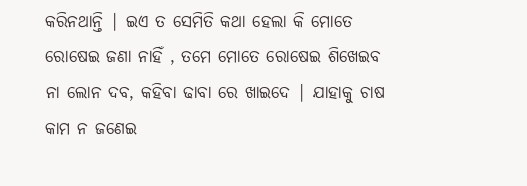କରିନଥାନ୍ତି | ଇଏ ତ ସେମିତି କଥା ହେଲା କି ମୋତେ ରୋଷେଇ ଜଣା ନାହିଁ , ତମେ ମୋତେ ରୋଷେଇ ଶିଖେଇବ ନା ଲୋନ ଦବ, କହିବା ଢାବା ରେ ଖାଇଦେ | ଯାହାକୁ ଚାଷ କାମ ନ ଜଣେଇ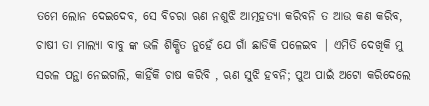ତମେ ଲୋନ ଦେଇଦେବ, ସେ ବିଚରା ଋଣ ନଶୁଝି ଆତ୍ମହତ୍ୟା କରିବନି ତ ଆଉ କଣ କରିବ, ଚାଷୀ ତା ମାଲ୍ୟା ବାବୁ ଙ୍କ ଭଳି ଶିକ୍ଷିତ ନୁହେଁ ଯେ ଗାଁ ଛାଡିକି ପଳେଇବ | ଏମିତି ଦେଖିକି ମୁ ସରଳ ପନ୍ଥା ନେଇଗଲି, କାହିଁକି ଚାଷ କରିବି , ଋଣ ସୁଝି ହବନି; ପୁଅ ପାଇଁ ଅଟୋ କରିଦେଲେ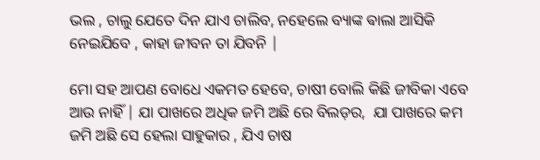ଭଲ , ଚାଲୁ ଯେତେ ଦିନ ଯାଏ ଚାଲିବ, ନହେଲେ ବ୍ୟାଙ୍କ ଵାଲା ଆସିକି ନେଇଯିବେ , କାହା ଜୀବନ ତା ଯିବନି |

ମୋ ସହ ଆପଣ ବୋଧେ ଏକମତ ହେବେ, ଚାଷୀ ବୋଲି କିଛି ଜୀବିକା ଏବେ ଆଉ ନାହିଁ | ଯା ପାଖରେ ଅଧିକ ଜମି ଅଛି ରେ ବିଲଡ଼ର,  ଯା ପାଖରେ କମ ଜମି ଅଛି ସେ ହେଲା ସାହୁକାର , ଯିଏ ଚାଷ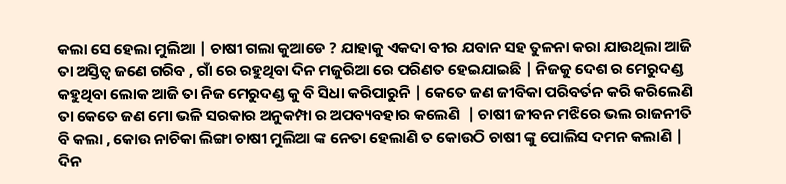କଲା ସେ ହେଲା ମୁଲିଆ | ଚାଷୀ ଗଲା କୁଆଡେ ? ଯାହାକୁ ଏକଦା ବୀର ଯବାନ ସହ ତୁଳନା କରା ଯାଉଥିଲା ଆଜି ତା ଅସ୍ତିତ୍ବ ଜଣେ ଗରିବ , ଗାଁ ରେ ରହୁଥିବା ଦିନ ମଜୁରିଆ ରେ ପରିଣତ ହେଇଯାଇଛି | ନିଜକୁ ଦେଶ ର ମେରୁଦଣ୍ଡ କହୁଥିବା ଲୋକ ଆଜି ତା ନିଜ ମେରୁଦଣ୍ଡ କୁ ବି ସିଧା କରିପାରୁନି | କେତେ ଜଣ ଜୀବିକା ପରିବର୍ତନ କରି କରିଲେଣି ତା କେତେ ଜଣ ମୋ ଭଳି ସରକାର ଅନୁକମ୍ପା ର ଅପବ୍ୟବହାର କଲେଣି  | ଚାଷୀ ଜୀବନ ମଝିରେ ଭଲ ରାଜନୀତି ବି କଲା , କୋଉ ନାଚିକା ଲିଙ୍ଗା ଚାଷୀ ମୁଲିଆ ଙ୍କ ନେତା ହେଲାଣି ତ କୋଉଠି ଚାଷୀ ଙ୍କୁ ପୋଲିସ ଦମନ କଲାଣି | ଦିନ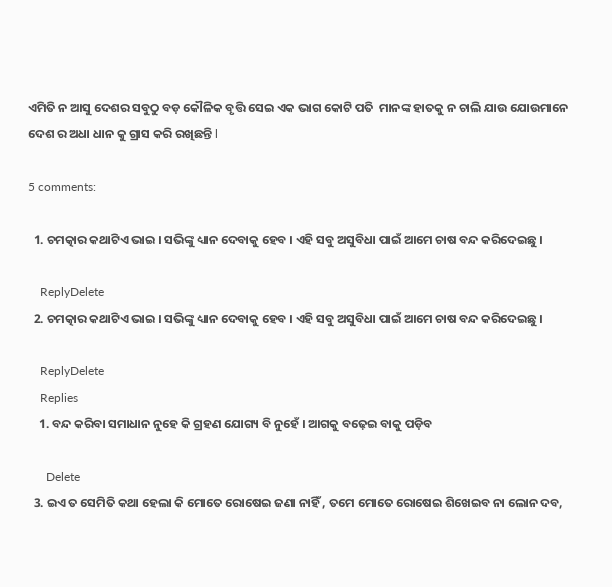ଏମିତି ନ ଆସୁ ଦେଶର ସବୁଠୁ ବଡ଼ କୌଳିକ ବୃତ୍ତି ସେଇ ଏକ ଭାଗ କୋଟି ପତି  ମାନଙ୍କ ହାତକୁ ନ ଚାଲି ଯାଉ ଯୋଉମାନେ ଦେଶ ର ଅଧା ଧାନ କୁ ଗ୍ରାସ କରି ରଖିଛନ୍ତି l

5 comments:

  1. ଚମତ୍କାର କଥାଟିଏ ଭାଇ । ସଭିଙ୍କୁ ଧ୍ୟାନ ଦେବାକୁ ହେବ । ଏହି ସବୁ ଅସୁବିଧା ପାଇଁ ଆମେ ଚାଷ ବନ୍ଦ କରିଦେଇଛୁ ।

    ReplyDelete
  2. ଚମତ୍କାର କଥାଟିଏ ଭାଇ । ସଭିଙ୍କୁ ଧ୍ୟାନ ଦେବାକୁ ହେବ । ଏହି ସବୁ ଅସୁବିଧା ପାଇଁ ଆମେ ଚାଷ ବନ୍ଦ କରିଦେଇଛୁ ।

    ReplyDelete
    Replies
    1. ବନ୍ଦ କରିବା ସମାଧାନ ନୁହେ କି ଗ୍ରହଣ ଯୋଗ୍ୟ ବି ନୁହେଁ । ଆଗକୁ ବଢ଼େଇ ବାକୁ ପଡ଼ିବ

      Delete
  3. ଇଏ ତ ସେମିତି କଥା ହେଲା କି ମୋତେ ରୋଷେଇ ଜଣା ନାହିଁ , ତମେ ମୋତେ ରୋଷେଇ ଶିଖେଇବ ନା ଲୋନ ଦବ,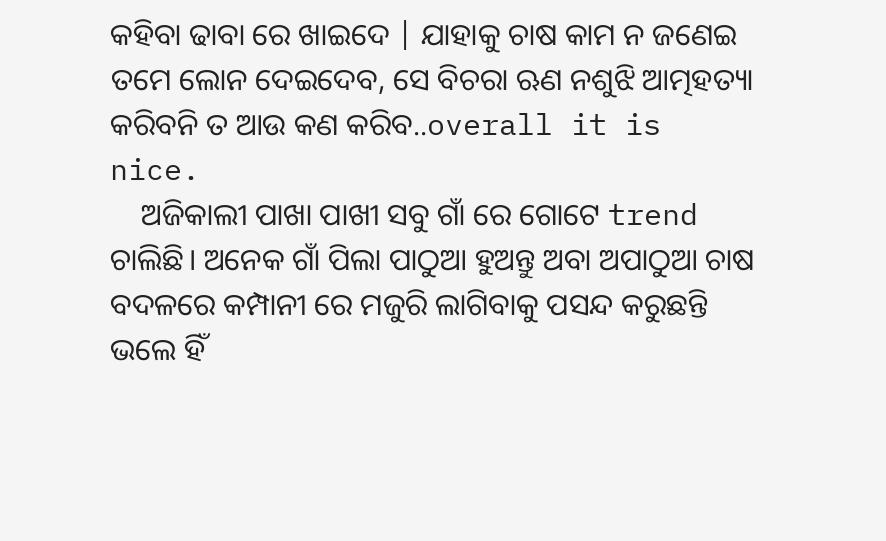କହିବା ଢାବା ରେ ଖାଇଦେ | ଯାହାକୁ ଚାଷ କାମ ନ ଜଣେଇ ତମେ ଲୋନ ଦେଇଦେବ, ସେ ବିଚରା ଋଣ ନଶୁଝି ଆତ୍ମହତ୍ୟା କରିବନି ତ ଆଉ କଣ କରିବ..overall it is nice.
    ଅଜିକାଲୀ ପାଖା ପାଖୀ ସବୁ ଗାଁ ରେ ଗୋଟେ trend ଚାଲିଛି। ଅନେକ ଗାଁ ପିଲା ପାଠୁଆ ହୁଅନ୍ତୁ ଅବା ଅପାଠୁଆ ଚାଷ ବଦଳରେ କମ୍ପାନୀ ରେ ମଜୁରି ଲାଗିବାକୁ ପସନ୍ଦ କରୁଛନ୍ତି ଭଲେ ହିଁ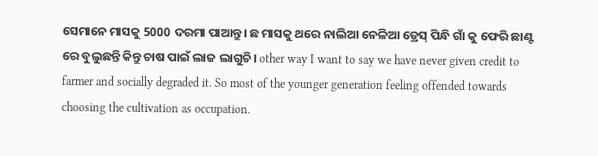ସେମାନେ ମାସକୁ 5000 ଦରମା ପାଆନ୍ତୁ। ଛ ମାସକୁ ଥରେ ନାଲିଆ ନେଳିଆ ଡ୍ରେସ୍ ପିନ୍ଧି ଗାଁ କୁ ଫେରି ଛାଣ୍ଟ ରେ ବୁଲୁଛନ୍ତି କିନ୍ତୁ ଚାଷ ପାଇଁ ଲାଜ ଲାଗୁଚି। other way I want to say we have never given credit to farmer and socially degraded it. So most of the younger generation feeling offended towards choosing the cultivation as occupation.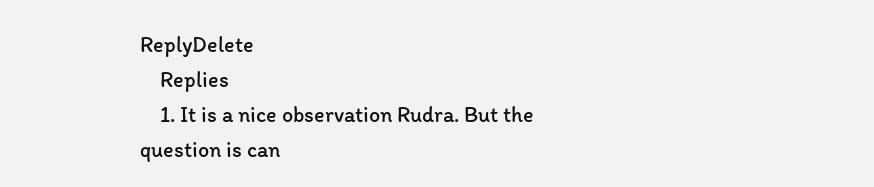ReplyDelete
    Replies
    1. It is a nice observation Rudra. But the question is can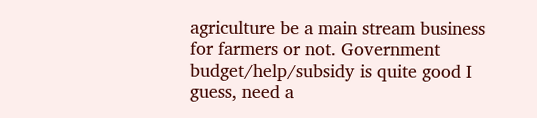agriculture be a main stream business for farmers or not. Government budget/help/subsidy is quite good I guess, need a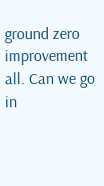ground zero improvement all. Can we go in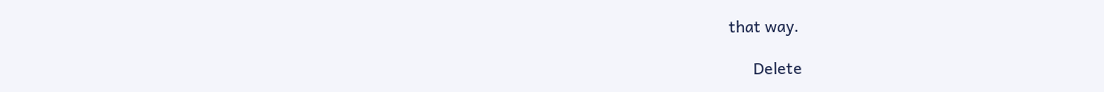that way.

      Delete